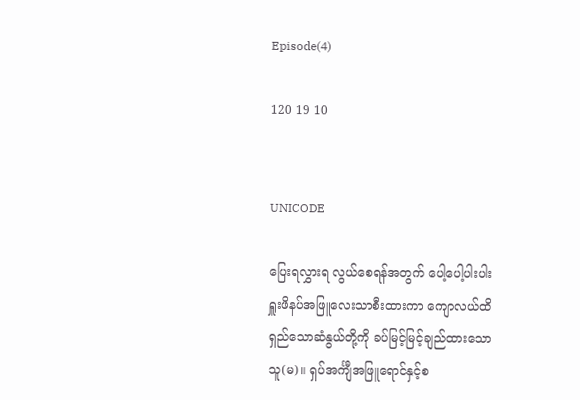Episode(4)

120 19 10


UNICODE

ပြေးရလွှားရ လွယ်စေရန်အတွက် ပေါ့ပေါ့ပါးပါး
ရှူးဖိနပ်အဖြူလေးသာစီးထားကာ ကျောလယ်ထိ
ရှည်သောဆံနွယ်တို့ကို ခပ်မြင့်မြင့်ချည်ထားသော
သူ(မ)။ ရှပ်အင်္ကျီအဖြူရောင်နှင့်စ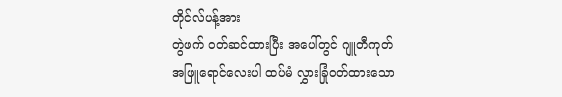တိုင်လ်ပန့်အား
တွဲဖက် ဝတ်ဆင်ထားပြီး အပေါ်တွင် ဂျူတီကုတ်
အဖြူရောင်လေးပါ ထပ်မံ လွှားခြုံဝတ်ထားသော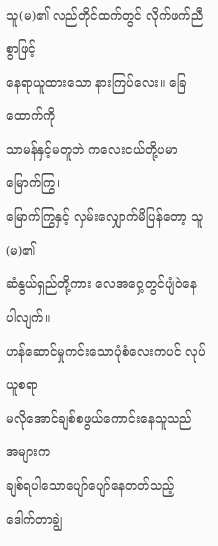သူ(မ)၏ လည်တိုင်ထက်တွင် လိုက်ဖက်ညီစွာဖြင့်
နေရာယူထားသော နားကြပ်လေး။ ခြေထောက်ကို
သာမန်နှင့်မတူဘဲ ကလေးငယ်တို့ပမာ မြောက်ကြွ၊
မြောက်ကြွနှင့် လှမ်းလျှောက်မိပြန်တော့ သူ(မ)၏
ဆံနွယ်ရှည်တို့ကား လေအဝှေ့တွင်ပျံဝဲနေပါလျက်။
ဟန်ဆောင်မှုကင်းသောပုံစံလေးကပင် လုပ်ယူစရာ
မလိုအောင်ချစ်စဖွယ်ကောင်းနေသူသည် အများက
ချစ်ရပါသောပျော်ပျော်နေတတ်သည့် ဒေါက်တာချွဲ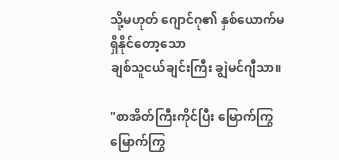သို့မဟုတ် ဂျောင်ဂု၏ နှစ်ယောက်မရှိနိုင်တော့သော
ချစ်သူငယ်ချင်းကြီး ချွဲမင်ဂျီသာ။

"စာအိတ်ကြီးကိုင်ပြီး မြောက်ကြွမြောက်ကြွ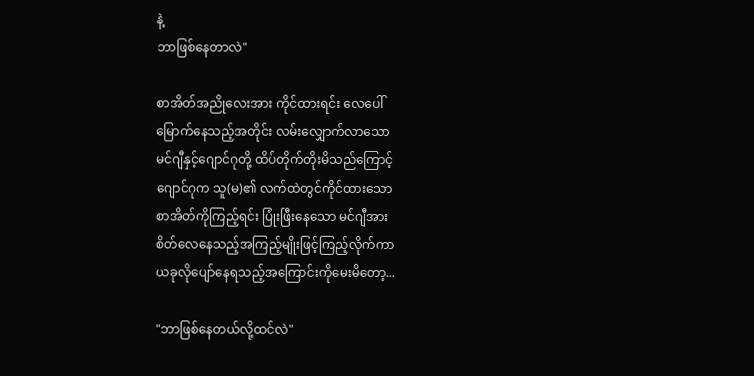နဲ့
ဘာဖြစ်နေတာလဲ"

စာအိတ်အညိုလေးအား ကိုင်ထားရင်း လေပေါ်
မြောက်နေသည့်အတိုင်း လမ်းလျှောက်လာသော
မင်ဂျီနှင့်ဂျောင်ဂုတို့ ထိပ်တိုက်တိုးမိသည်ကြောင့်
ဂျောင်ဂုက သူ(မ)၏ လက်ထဲတွင်ကိုင်ထားသော
စာအိတ်ကိုကြည့်ရင်း ပြုံးဖြီးနေသော မင်ဂျီအား
စိတ်လေနေသည့်အကြည့်မျိုးဖြင့်ကြည့်လိုက်ကာ
ယခုလိုပျော်နေရသည့်အကြောင်းကိုမေးမိတော့...

"ဘာဖြစ်နေတယ်လို့ထင်လဲ"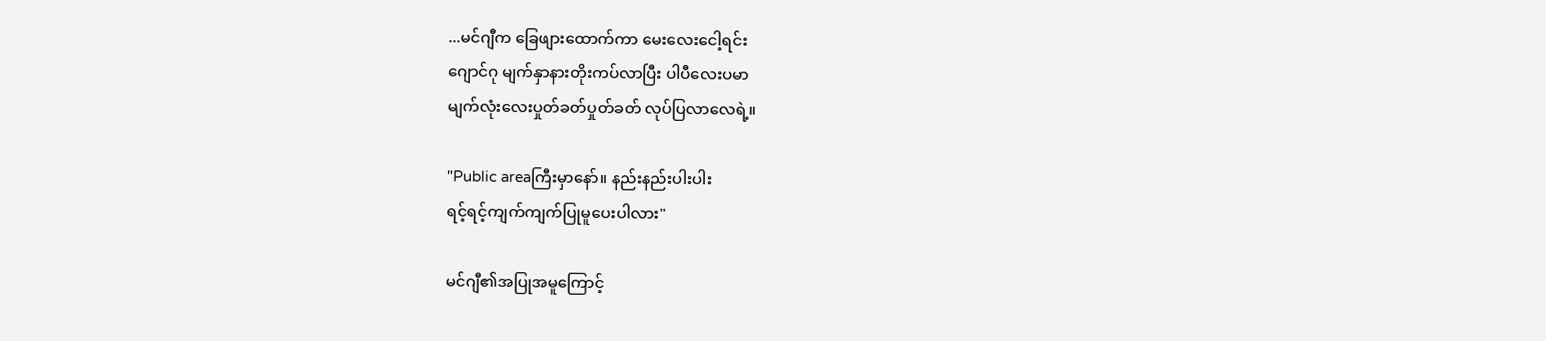...မင်ဂျီက ခြေဖျားထောက်ကာ မေးလေးငေါ့ရင်း
ဂျောင်ဂု မျက်နှာနားတိုးကပ်လာပြီး ပါပီလေးပမာ
မျက်လုံးလေးပှုတ်ခတ်ပှုတ်ခတ် လုပ်ပြလာလေရဲ့။

"Public areaကြီးမှာနော်။ နည်းနည်းပါးပါး
ရင့်ရင့်ကျက်ကျက်ပြုမူပေးပါလား"

မင်ဂျီ၏အပြုအမူကြောင့်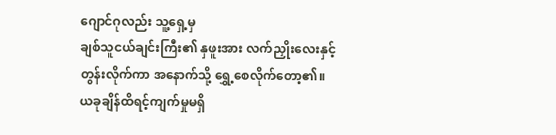ဂျောင်ဂုလည်း သူ့ရှေ့မှ
ချစ်သူငယ်ချင်းကြီး၏ နှဖူးအား လက်ညှိုးလေးနှင့်
တွန်းလိုက်ကာ အနောက်သို့ ရွှေ့စေလိုက်တော့၏။
ယခုချိန်ထိရင့်ကျက်မှုမရှိ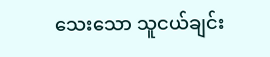သေးသော သူငယ်ချင်း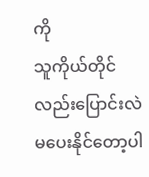ကို
သူကိုယ်တိုင်လည်းပြောင်းလဲမပေးနိုင်တော့ပါ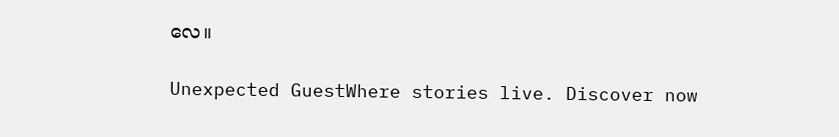လေ။

Unexpected GuestWhere stories live. Discover now